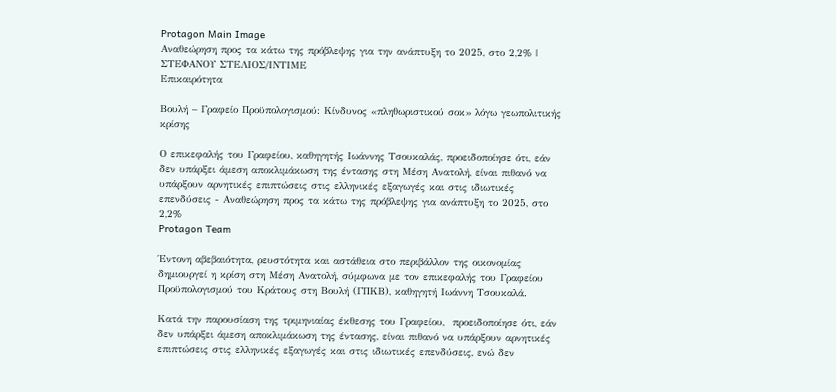Protagon Main Image
Αναθεώρηση προς τα κάτω της πρόβλεψης για την ανάπτυξη το 2025, στο 2,2% | ΣΤΕΦΑΝΟΥ ΣΤΕΛΙΟΣ/ΙΝΤΙΜΕ
Επικαιρότητα

Βουλή – Γραφείο Προϋπολογισμού: Κίνδυνος «πληθωριστικού σοκ» λόγω γεωπολιτικής κρίσης

Ο επικεφαλής του Γραφείου, καθηγητής Ιωάννης Τσουκαλάς, προειδοποίησε ότι, εάν δεν υπάρξει άμεση αποκλιμάκωση της έντασης στη Μέση Ανατολή, είναι πιθανό να υπάρξουν αρνητικές επιπτώσεις στις ελληνικές εξαγωγές και στις ιδιωτικές επενδύσεις - Αναθεώρηση προς τα κάτω της πρόβλεψης για ανάπτυξη το 2025, στο 2,2%
Protagon Team

Έντονη αβεβαιότητα, ρευστότητα και αστάθεια στο περιβάλλον της οικονομίας δημιουργεί η κρίση στη Μέση Ανατολή, σύμφωνα με τον επικεφαλής του Γραφείου Προϋπολογισμού του Κράτους στη Βουλή (ΓΠΚΒ), καθηγητή Ιωάννη Τσουκαλά.

Κατά την παρουσίαση της τριμηνιαίας έκθεσης του Γραφείου,  προειδοποίησε ότι, εάν δεν υπάρξει άμεση αποκλιμάκωση της έντασης, είναι πιθανό να υπάρξουν αρνητικές επιπτώσεις στις ελληνικές εξαγωγές και στις ιδιωτικές επενδύσεις, ενώ δεν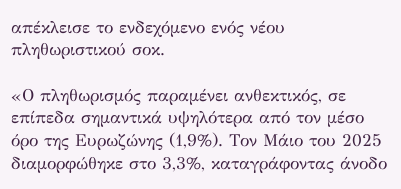απέκλεισε το ενδεχόμενο ενός νέου πληθωριστικού σοκ.

«Ο πληθωρισμός παραμένει ανθεκτικός, σε επίπεδα σημαντικά υψηλότερα από τον μέσο όρο της Ευρωζώνης (1,9%). Τον Μάιο του 2025 διαμορφώθηκε στο 3,3%, καταγράφοντας άνοδο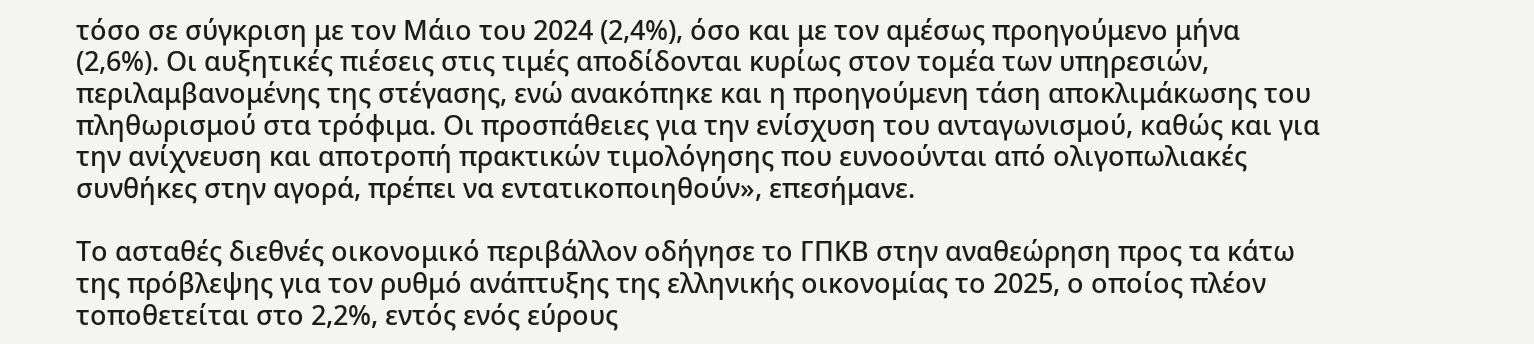τόσο σε σύγκριση με τον Μάιο του 2024 (2,4%), όσο και με τον αμέσως προηγούμενο μήνα (2,6%). Οι αυξητικές πιέσεις στις τιμές αποδίδονται κυρίως στον τομέα των υπηρεσιών, περιλαμβανομένης της στέγασης, ενώ ανακόπηκε και η προηγούμενη τάση αποκλιμάκωσης του πληθωρισμού στα τρόφιμα. Οι προσπάθειες για την ενίσχυση του ανταγωνισμού, καθώς και για την ανίχνευση και αποτροπή πρακτικών τιμολόγησης που ευνοούνται από ολιγοπωλιακές συνθήκες στην αγορά, πρέπει να εντατικοποιηθούν», επεσήμανε.

Το ασταθές διεθνές οικονομικό περιβάλλον οδήγησε το ΓΠΚΒ στην αναθεώρηση προς τα κάτω της πρόβλεψης για τον ρυθμό ανάπτυξης της ελληνικής οικονομίας το 2025, ο οποίος πλέον τοποθετείται στο 2,2%, εντός ενός εύρους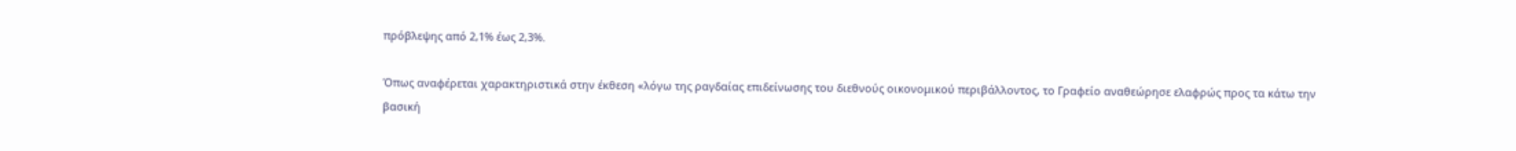πρόβλεψης από 2,1% έως 2,3%.

Όπως αναφέρεται χαρακτηριστικά στην έκθεση «λόγω της ραγδαίας επιδείνωσης του διεθνούς οικονομικού περιβάλλοντος, το Γραφείο αναθεώρησε ελαφρώς προς τα κάτω την βασική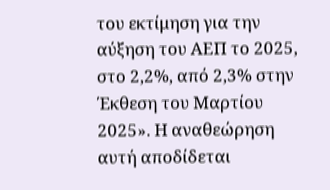του εκτίμηση για την αύξηση του ΑΕΠ το 2025, στο 2,2%, από 2,3% στην Έκθεση του Μαρτίου 2025». Η αναθεώρηση αυτή αποδίδεται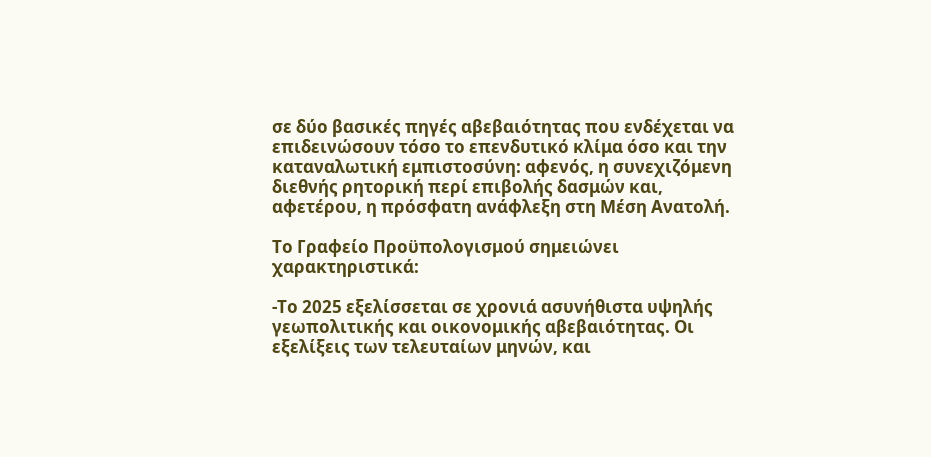σε δύο βασικές πηγές αβεβαιότητας που ενδέχεται να επιδεινώσουν τόσο το επενδυτικό κλίμα όσο και την καταναλωτική εμπιστοσύνη: αφενός, η συνεχιζόμενη διεθνής ρητορική περί επιβολής δασμών και, αφετέρου, η πρόσφατη ανάφλεξη στη Μέση Ανατολή.

Το Γραφείο Προϋπολογισμού σημειώνει χαρακτηριστικά:

-Το 2025 εξελίσσεται σε χρονιά ασυνήθιστα υψηλής γεωπολιτικής και οικονομικής αβεβαιότητας. Οι εξελίξεις των τελευταίων μηνών, και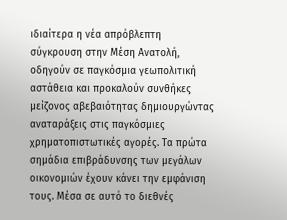ιδιαίτερα η νέα απρόβλεπτη σύγκρουση στην Μέση Ανατολή, οδηγούν σε παγκόσμια γεωπολιτική αστάθεια και προκαλούν συνθήκες μείζονος αβεβαιότητας δημιουργώντας αναταράξεις στις παγκόσμιες χρηματοπιστωτικές αγορές. Τα πρώτα σημάδια επιβράδυνσης των μεγάλων οικονομιών έχουν κάνει την εμφάνιση τους. Μέσα σε αυτό το διεθνές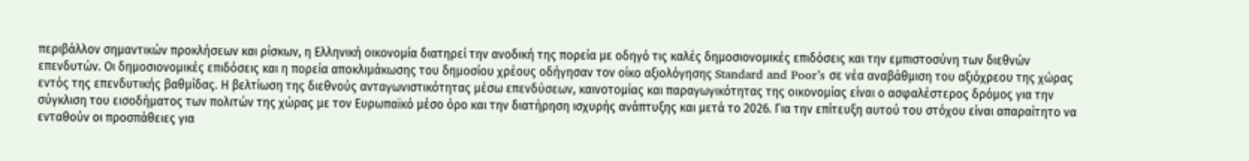περιβάλλον σημαντικών προκλήσεων και ρίσκων, η Ελληνική οικονομία διατηρεί την ανοδική της πορεία με οδηγό τις καλές δημοσιονομικές επιδόσεις και την εμπιστοσύνη των διεθνών επενδυτών. Οι δημοσιονομικές επιδόσεις και η πορεία αποκλιμάκωσης του δημοσίου χρέους οδήγησαν τον οίκο αξιολόγησης Standard and Poor’s σε νέα αναβάθμιση του αξιόχρεου της χώρας εντός της επενδυτικής βαθμίδας. Η βελτίωση της διεθνούς ανταγωνιστικότητας μέσω επενδύσεων, καινοτομίας και παραγωγικότητας της οικονομίας είναι ο ασφαλέστερος δρόμος για την σύγκλιση του εισοδήματος των πολιτών της χώρας με τον Ευρωπαϊκό μέσο όρο και την διατήρηση ισχυρής ανάπτυξης και μετά το 2026. Για την επίτευξη αυτού του στόχου είναι απαραίτητο να ενταθούν οι προσπάθειες για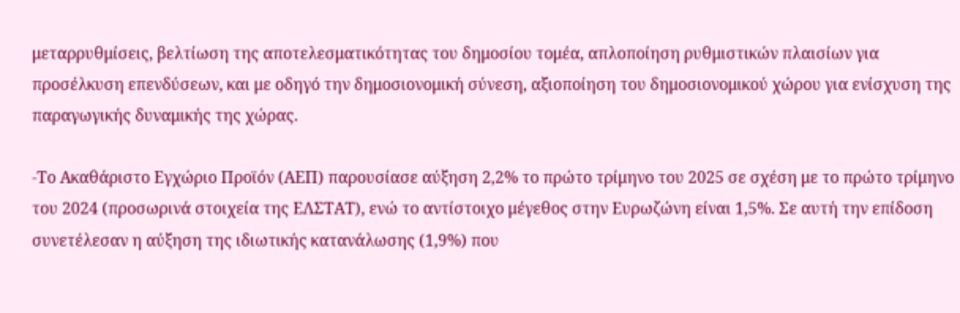μεταρρυθμίσεις, βελτίωση της αποτελεσματικότητας του δημοσίου τομέα, απλοποίηση ρυθμιστικών πλαισίων για προσέλκυση επενδύσεων, και με οδηγό την δημοσιονομική σύνεση, αξιοποίηση του δημοσιονομικού χώρου για ενίσχυση της παραγωγικής δυναμικής της χώρας.

-Το Ακαθάριστο Εγχώριο Προϊόν (ΑΕΠ) παρουσίασε αύξηση 2,2% το πρώτο τρίμηνο του 2025 σε σχέση με το πρώτο τρίμηνο του 2024 (προσωρινά στοιχεία της ΕΛΣΤΑΤ), ενώ το αντίστοιχο μέγεθος στην Ευρωζώνη είναι 1,5%. Σε αυτή την επίδοση συνετέλεσαν η αύξηση της ιδιωτικής κατανάλωσης (1,9%) που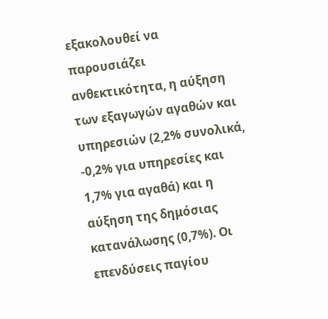εξακολουθεί να παρουσιάζει ανθεκτικότητα, η αύξηση των εξαγωγών αγαθών και υπηρεσιών (2,2% συνολικά, -0,2% για υπηρεσίες και 1,7% για αγαθά) και η αύξηση της δημόσιας κατανάλωσης (0,7%). Οι επενδύσεις παγίου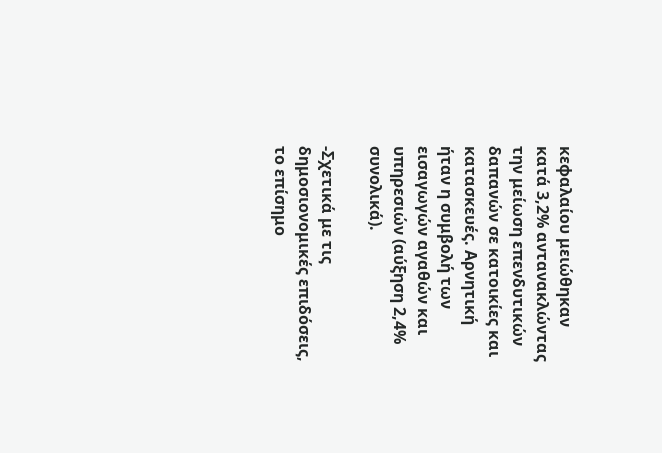κεφαλαίου μειώθηκαν κατά 3,2% αντανακλώντας την μείωση επενδυτικών δαπανών σε κατοικίες και κατασκευές. Αρνητική ήταν η συμβολή των εισαγωγών αγαθών και υπηρεσιών (αύξηση 2,4% συνολικά).

-Σχετικά με τις δημοσιονομικές επιδόσεις, το επίσημο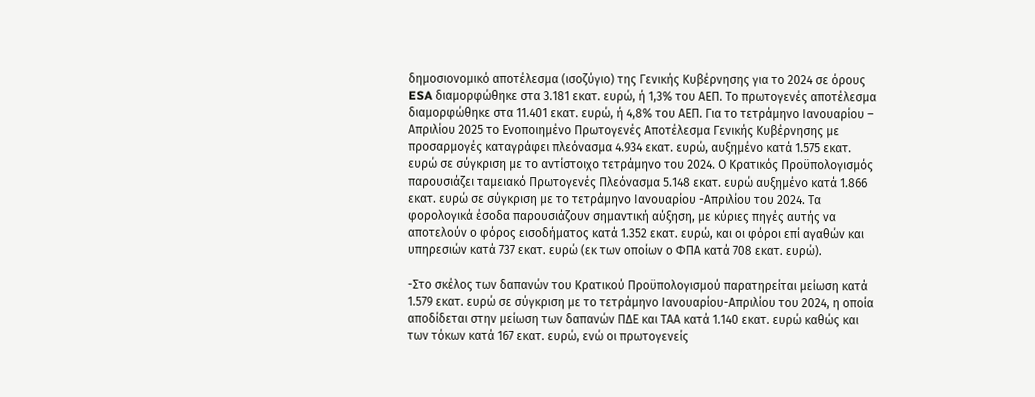δημοσιονομικό αποτέλεσμα (ισοζύγιο) της Γενικής Κυβέρνησης για το 2024 σε όρους ESA διαμορφώθηκε στα 3.181 εκατ. ευρώ, ή 1,3% του ΑΕΠ. Το πρωτογενές αποτέλεσμα διαμορφώθηκε στα 11.401 εκατ. ευρώ, ή 4,8% του ΑΕΠ. Για το τετράμηνο Ιανουαρίου – Απριλίου 2025 το Ενοποιημένο Πρωτογενές Αποτέλεσμα Γενικής Κυβέρνησης με προσαρμογές καταγράφει πλεόνασμα 4.934 εκατ. ευρώ, αυξημένο κατά 1.575 εκατ. ευρώ σε σύγκριση με το αντίστοιχο τετράμηνο του 2024. Ο Κρατικός Προϋπολογισμός παρουσιάζει ταμειακό Πρωτογενές Πλεόνασμα 5.148 εκατ. ευρώ αυξημένο κατά 1.866 εκατ. ευρώ σε σύγκριση με το τετράμηνο Ιανουαρίου -Απριλίου του 2024. Τα φορολογικά έσοδα παρουσιάζουν σημαντική αύξηση, με κύριες πηγές αυτής να αποτελούν ο φόρος εισοδήματος κατά 1.352 εκατ. ευρώ, και οι φόροι επί αγαθών και υπηρεσιών κατά 737 εκατ. ευρώ (εκ των οποίων ο ΦΠΑ κατά 708 εκατ. ευρώ).

-Στο σκέλος των δαπανών του Κρατικού Προϋπολογισμού παρατηρείται μείωση κατά 1.579 εκατ. ευρώ σε σύγκριση με το τετράμηνο Ιανουαρίου-Απριλίου του 2024, η οποία αποδίδεται στην μείωση των δαπανών ΠΔΕ και ΤΑΑ κατά 1.140 εκατ. ευρώ καθώς και των τόκων κατά 167 εκατ. ευρώ, ενώ οι πρωτογενείς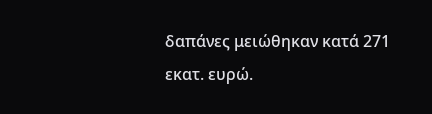δαπάνες μειώθηκαν κατά 271 εκατ. ευρώ.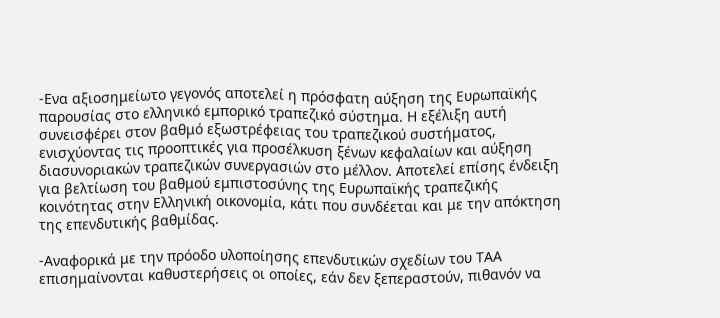-Ενα αξιοσημείωτο γεγονός αποτελεί η πρόσφατη αύξηση της Ευρωπαϊκής παρουσίας στο ελληνικό εμπορικό τραπεζικό σύστημα. Η εξέλιξη αυτή συνεισφέρει στον βαθμό εξωστρέφειας του τραπεζικού συστήματος, ενισχύοντας τις προοπτικές για προσέλκυση ξένων κεφαλαίων και αύξηση διασυνοριακών τραπεζικών συνεργασιών στο μέλλον. Αποτελεί επίσης ένδειξη για βελτίωση του βαθμού εμπιστοσύνης της Ευρωπαϊκής τραπεζικής κοινότητας στην Ελληνική οικονομία, κάτι που συνδέεται και με την απόκτηση της επενδυτικής βαθμίδας.

-Αναφορικά με την πρόοδο υλοποίησης επενδυτικών σχεδίων του ΤΑΑ επισημαίνονται καθυστερήσεις οι οποίες, εάν δεν ξεπεραστούν, πιθανόν να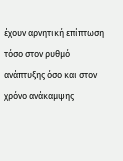έχουν αρνητική επίπτωση τόσο στον ρυθμό ανάπτυξης όσο και στον χρόνο ανάκαμψης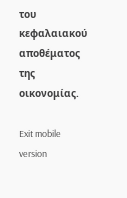του κεφαλαιακού αποθέματος της οικονομίας.

Exit mobile version